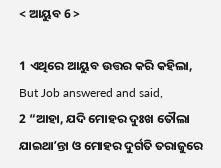< ଆୟୁବ 6 >

1 ଏଥିରେ ଆୟୁବ ଉତ୍ତର କରି କହିଲା,
But Job answered and said,
2 “ଆହା, ଯଦି ମୋହର ଦୁଃଖ ତୌଲା ଯାଇଥାʼନ୍ତା ଓ ମୋହର ଦୁର୍ଗତି ତରାଜୁରେ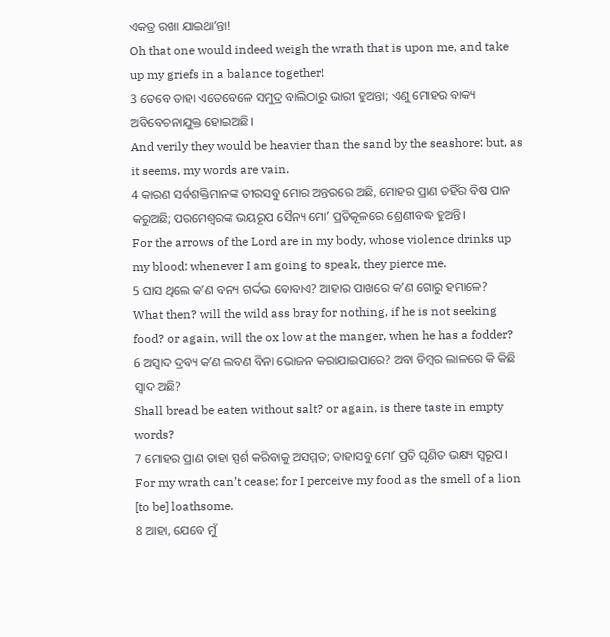ଏକତ୍ର ରଖା ଯାଇଥାʼନ୍ତା!
Oh that one would indeed weigh the wrath that is upon me, and take up my griefs in a balance together!
3 ତେବେ ତାହା ଏତେବେଳେ ସମୁଦ୍ର ବାଲିଠାରୁ ଭାରୀ ହୁଅନ୍ତା; ଏଣୁ ମୋହର ବାକ୍ୟ ଅବିବେଚନାଯୁକ୍ତ ହୋଇଅଛି।
And verily they would be heavier than the sand by the seashore: but, as it seems, my words are vain.
4 କାରଣ ସର୍ବଶକ୍ତିମାନଙ୍କ ତୀରସବୁ ମୋର ଅନ୍ତରରେ ଅଛି, ମୋହର ପ୍ରାଣ ତହିଁର ବିଷ ପାନ କରୁଅଛି; ପରମେଶ୍ୱରଙ୍କ ଭୟରୂପ ସୈନ୍ୟ ମୋʼ ପ୍ରତିକୂଳରେ ଶ୍ରେଣୀବଦ୍ଧ ହୁଅନ୍ତି।
For the arrows of the Lord are in my body, whose violence drinks up my blood: whenever I am going to speak, they pierce me.
5 ଘାସ ଥିଲେ କʼଣ ବନ୍ୟ ଗର୍ଦ୍ଦଭ ବୋବାଏ? ଆହାର ପାଖରେ କʼଣ ଗୋରୁ ହମାଳେ?
What then? will the wild ass bray for nothing, if he is not seeking food? or again, will the ox low at the manger, when he has a fodder?
6 ଅସ୍ୱାଦ ଦ୍ରବ୍ୟ କʼଣ ଲବଣ ବିନା ଭୋଜନ କରାଯାଇପାରେ? ଅବା ଡିମ୍ବର ଲାଳରେ କି କିଛି ସ୍ୱାଦ ଅଛି?
Shall bread be eaten without salt? or again, is there taste in empty words?
7 ମୋହର ପ୍ରାଣ ତାହା ସ୍ପର୍ଶ କରିବାକୁ ଅସମ୍ମତ; ତାହାସବୁ ମୋʼ ପ୍ରତି ଘୃଣିତ ଭକ୍ଷ୍ୟ ସ୍ୱରୂପ।
For my wrath can’t cease; for I perceive my food as the smell of a lion [to be] loathsome.
8 ଆହା, ଯେବେ ମୁଁ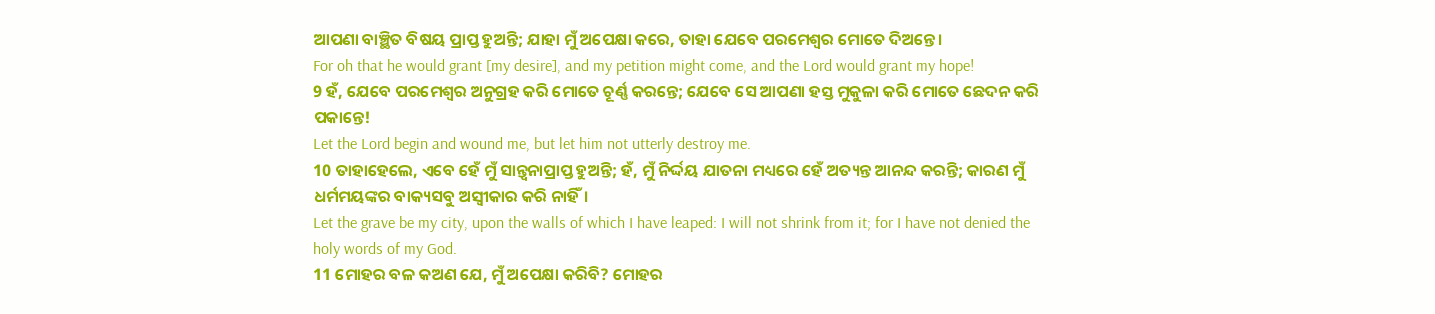ଆପଣା ବାଞ୍ଛିତ ବିଷୟ ପ୍ରାପ୍ତ ହୁଅନ୍ତି; ଯାହା ମୁଁ ଅପେକ୍ଷା କରେ, ତାହା ଯେବେ ପରମେଶ୍ୱର ମୋତେ ଦିଅନ୍ତେ।
For oh that he would grant [my desire], and my petition might come, and the Lord would grant my hope!
9 ହଁ, ଯେବେ ପରମେଶ୍ୱର ଅନୁଗ୍ରହ କରି ମୋତେ ଚୂର୍ଣ୍ଣ କରନ୍ତେ; ଯେବେ ସେ ଆପଣା ହସ୍ତ ମୁକୁଳା କରି ମୋତେ ଛେଦନ କରି ପକାନ୍ତେ!
Let the Lord begin and wound me, but let him not utterly destroy me.
10 ତାହାହେଲେ, ଏବେ ହେଁ ମୁଁ ସାନ୍ତ୍ୱନାପ୍ରାପ୍ତ ହୁଅନ୍ତି; ହଁ, ମୁଁ ନିର୍ଦ୍ଦୟ ଯାତନା ମଧ୍ୟରେ ହେଁ ଅତ୍ୟନ୍ତ ଆନନ୍ଦ କରନ୍ତି; କାରଣ ମୁଁ ଧର୍ମମୟଙ୍କର ବାକ୍ୟସବୁ ଅସ୍ୱୀକାର କରି ନାହିଁ।
Let the grave be my city, upon the walls of which I have leaped: I will not shrink from it; for I have not denied the holy words of my God.
11 ମୋହର ବଳ କଅଣ ଯେ, ମୁଁ ଅପେକ୍ଷା କରିବି? ମୋହର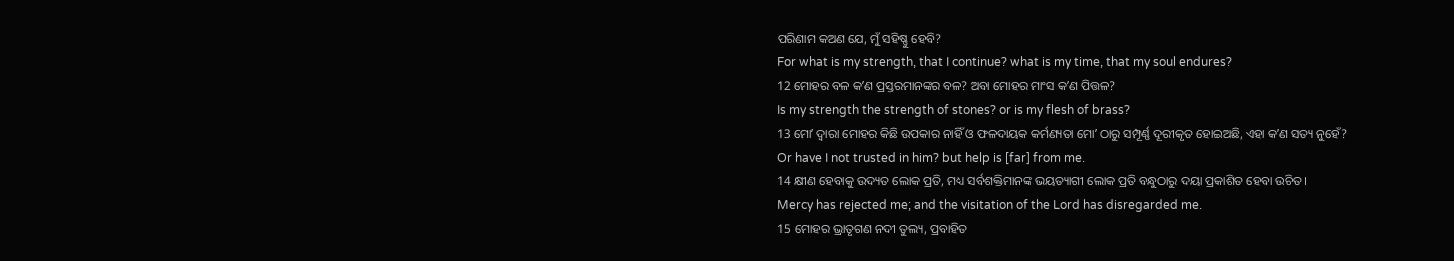ପରିଣାମ କଅଣ ଯେ, ମୁଁ ସହିଷ୍ଣୁ ହେବି?
For what is my strength, that I continue? what is my time, that my soul endures?
12 ମୋହର ବଳ କʼଣ ପ୍ରସ୍ତରମାନଙ୍କର ବଳ? ଅବା ମୋହର ମାଂସ କʼଣ ପିତ୍ତଳ?
Is my strength the strength of stones? or is my flesh of brass?
13 ମୋʼ ଦ୍ୱାରା ମୋହର କିଛି ଉପକାର ନାହିଁ ଓ ଫଳଦାୟକ କର୍ମଣ୍ୟତା ମୋʼ ଠାରୁ ସମ୍ପୂର୍ଣ୍ଣ ଦୂରୀକୃତ ହୋଇଅଛି, ଏହା କʼଣ ସତ୍ୟ ନୁହେଁ?
Or have I not trusted in him? but help is [far] from me.
14 କ୍ଷୀଣ ହେବାକୁ ଉଦ୍ୟତ ଲୋକ ପ୍ରତି, ମଧ୍ୟ ସର୍ବଶକ୍ତିମାନଙ୍କ ଭୟତ୍ୟାଗୀ ଲୋକ ପ୍ରତି ବନ୍ଧୁଠାରୁ ଦୟା ପ୍ରକାଶିତ ହେବା ଉଚିତ।
Mercy has rejected me; and the visitation of the Lord has disregarded me.
15 ମୋହର ଭ୍ରାତୃଗଣ ନଦୀ ତୁଲ୍ୟ, ପ୍ରବାହିତ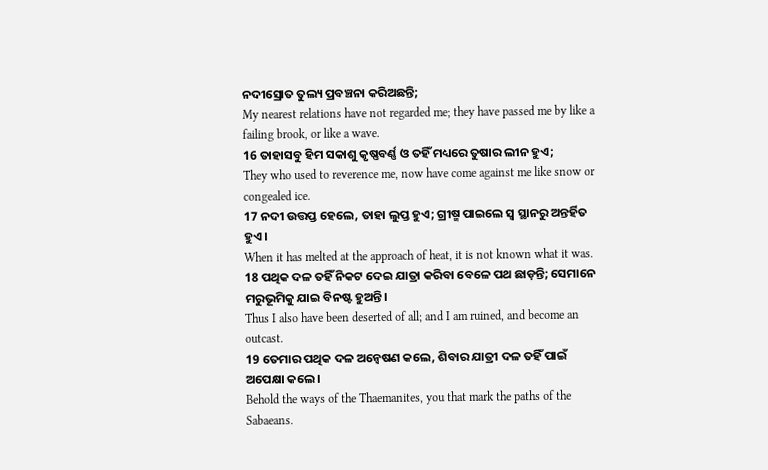ନଦୀସ୍ରୋତ ତୁଲ୍ୟ ପ୍ରବଞ୍ଚନା କରିଅଛନ୍ତି;
My nearest relations have not regarded me; they have passed me by like a failing brook, or like a wave.
16 ତାହାସବୁ ହିମ ସକାଶୁ କୃଷ୍ଣବର୍ଣ୍ଣ ଓ ତହିଁ ମଧ୍ୟରେ ତୁଷାର ଲୀନ ହୁଏ;
They who used to reverence me, now have come against me like snow or congealed ice.
17 ନଦୀ ଉତ୍ତପ୍ତ ହେଲେ, ତାହା ଲୁପ୍ତ ହୁଏ; ଗ୍ରୀଷ୍ମ ପାଇଲେ ସ୍ୱ ସ୍ଥାନରୁ ଅନ୍ତର୍ହିତ ହୁଏ।
When it has melted at the approach of heat, it is not known what it was.
18 ପଥିକ ଦଳ ତହିଁ ନିକଟ ଦେଇ ଯାତ୍ରା କରିବା ବେଳେ ପଥ ଛାଡ଼ନ୍ତି; ସେମାନେ ମରୁଭୂମିକୁ ଯାଇ ବିନଷ୍ଟ ହୁଅନ୍ତି।
Thus I also have been deserted of all; and I am ruined, and become an outcast.
19 ତେମାର ପଥିକ ଦଳ ଅନ୍ଵେଷଣ କଲେ, ଶିବାର ଯାତ୍ରୀ ଦଳ ତହିଁ ପାଇଁ ଅପେକ୍ଷା କଲେ।
Behold the ways of the Thaemanites, you that mark the paths of the Sabaeans.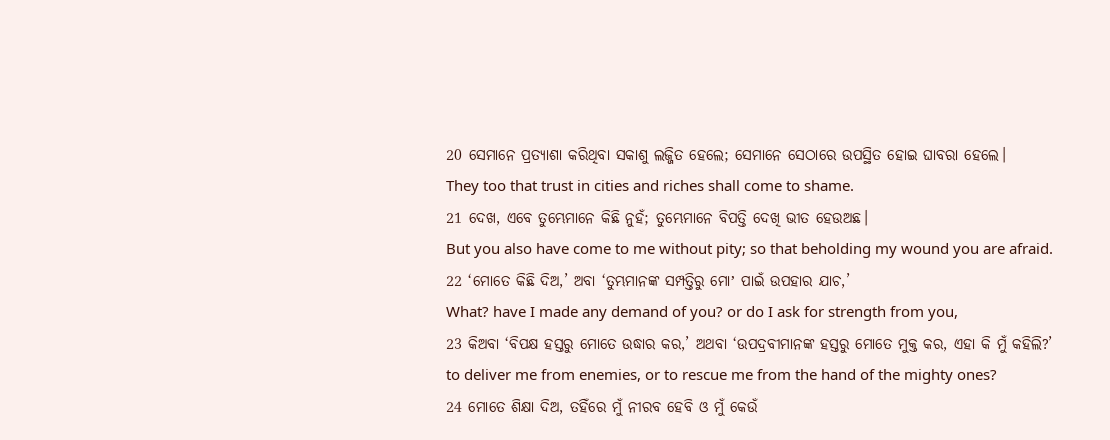20 ସେମାନେ ପ୍ରତ୍ୟାଶା କରିଥିବା ସକାଶୁ ଲଜ୍ଜିତ ହେଲେ; ସେମାନେ ସେଠାରେ ଉପସ୍ଥିତ ହୋଇ ଘାବରା ହେଲେ।
They too that trust in cities and riches shall come to shame.
21 ଦେଖ, ଏବେ ତୁମ୍ଭେମାନେ କିଛି ନୁହଁ; ତୁମ୍ଭେମାନେ ବିପତ୍ତି ଦେଖି ଭୀତ ହେଉଅଛ।
But you also have come to me without pity; so that beholding my wound you are afraid.
22 ‘ମୋତେ କିଛି ଦିଅ,’ ଅବା ‘ତୁମ୍ଭମାନଙ୍କ ସମ୍ପତ୍ତିରୁ ମୋʼ ପାଇଁ ଉପହାର ଯାଚ,’
What? have I made any demand of you? or do I ask for strength from you,
23 କିଅବା ‘ବିପକ୍ଷ ହସ୍ତରୁ ମୋତେ ଉଦ୍ଧାର କର,’ ଅଥବା ‘ଉପଦ୍ରବୀମାନଙ୍କ ହସ୍ତରୁ ମୋତେ ମୁକ୍ତ କର, ଏହା କି ମୁଁ କହିଲି?’
to deliver me from enemies, or to rescue me from the hand of the mighty ones?
24 ମୋତେ ଶିକ୍ଷା ଦିଅ, ତହିଁରେ ମୁଁ ନୀରବ ହେବି ଓ ମୁଁ କେଉଁ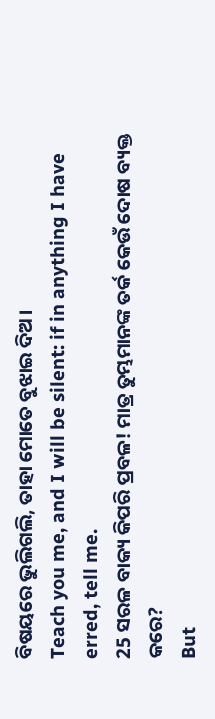ବିଷୟରେ ଭୁଲିଗଲି, ତାହା ମୋତେ ବୁଝାଇ ଦିଅ।
Teach you me, and I will be silent: if in anything I have erred, tell me.
25 ସରଳ ବାକ୍ୟ କିପରି ପ୍ରବଳ! ମାତ୍ର ତୁମ୍ଭମାନଙ୍କ ତର୍କ କେଉଁ ଦୋଷ ବ୍ୟକ୍ତ କରେ?
But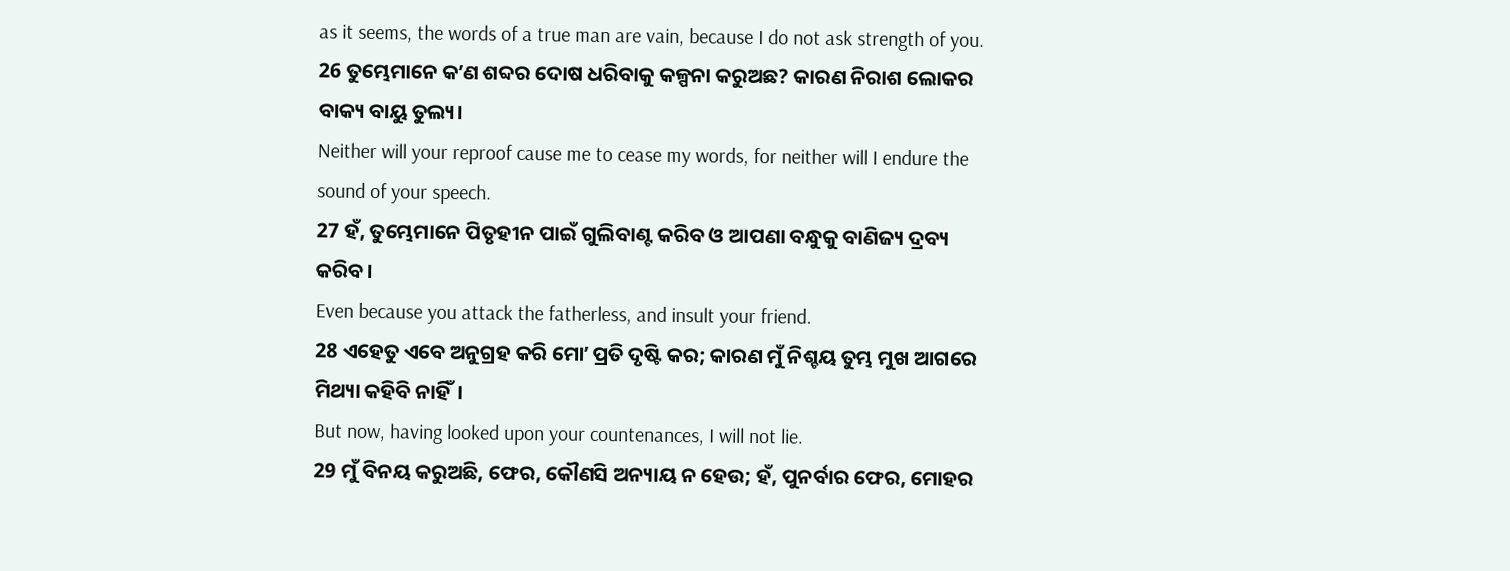as it seems, the words of a true man are vain, because I do not ask strength of you.
26 ତୁମ୍ଭେମାନେ କʼଣ ଶବ୍ଦର ଦୋଷ ଧରିବାକୁ କଳ୍ପନା କରୁଅଛ? କାରଣ ନିରାଶ ଲୋକର ବାକ୍ୟ ବାୟୁ ତୁଲ୍ୟ।
Neither will your reproof cause me to cease my words, for neither will I endure the sound of your speech.
27 ହଁ, ତୁମ୍ଭେମାନେ ପିତୃହୀନ ପାଇଁ ଗୁଲିବାଣ୍ଟ କରିବ ଓ ଆପଣା ବନ୍ଧୁକୁ ବାଣିଜ୍ୟ ଦ୍ରବ୍ୟ କରିବ।
Even because you attack the fatherless, and insult your friend.
28 ଏହେତୁ ଏବେ ଅନୁଗ୍ରହ କରି ମୋʼ ପ୍ରତି ଦୃଷ୍ଟି କର; କାରଣ ମୁଁ ନିଶ୍ଚୟ ତୁମ୍ଭ ମୁଖ ଆଗରେ ମିଥ୍ୟା କହିବି ନାହିଁ।
But now, having looked upon your countenances, I will not lie.
29 ମୁଁ ବିନୟ କରୁଅଛି, ଫେର, କୌଣସି ଅନ୍ୟାୟ ନ ହେଉ; ହଁ, ପୁନର୍ବାର ଫେର, ମୋହର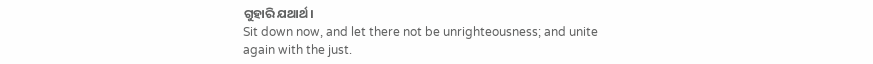ଗୁହାରି ଯଥାର୍ଥ।
Sit down now, and let there not be unrighteousness; and unite again with the just.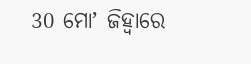30 ମୋʼ ଜିହ୍ୱାରେ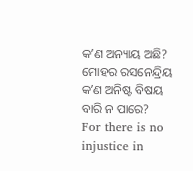କʼଣ ଅନ୍ୟାୟ ଅଛି? ମୋହର ରସନେନ୍ଦ୍ରିୟ କʼଣ ଅନିଷ୍ଟ ବିଷୟ ବାରି ନ ପାରେ?
For there is no injustice in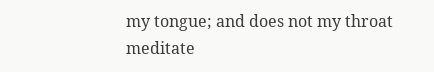my tongue; and does not my throat meditate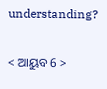understanding?

< ଆୟୁବ 6 >